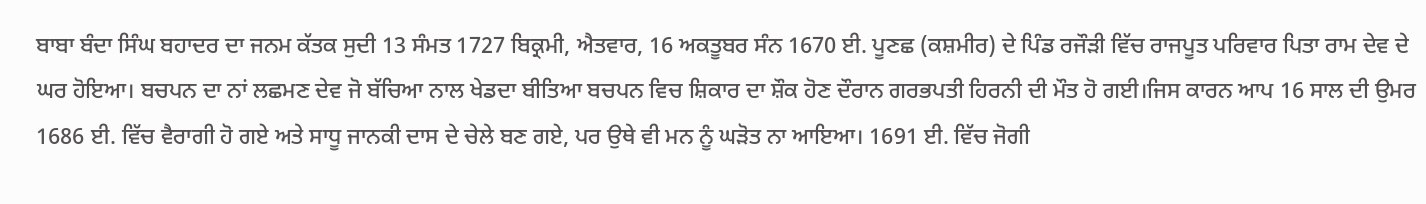ਬਾਬਾ ਬੰਦਾ ਸਿੰਘ ਬਹਾਦਰ ਦਾ ਜਨਮ ਕੱਤਕ ਸੁਦੀ 13 ਸੰਮਤ 1727 ਬਿਕ੍ਰਮੀ, ਐਤਵਾਰ, 16 ਅਕਤੂਬਰ ਸੰਨ 1670 ਈ. ਪੂਣਛ (ਕਸ਼ਮੀਰ) ਦੇ ਪਿੰਡ ਰਜੌੜੀ ਵਿੱਚ ਰਾਜਪੂਤ ਪਰਿਵਾਰ ਪਿਤਾ ਰਾਮ ਦੇਵ ਦੇ ਘਰ ਹੋਇਆ। ਬਚਪਨ ਦਾ ਨਾਂ ਲਛਮਣ ਦੇਵ ਜੋ ਬੱਚਿਆ ਨਾਲ ਖੇਡਦਾ ਬੀਤਿਆ ਬਚਪਨ ਵਿਚ ਸ਼ਿਕਾਰ ਦਾ ਸ਼ੌਕ ਹੋਣ ਦੌਰਾਨ ਗਰਭਪਤੀ ਹਿਰਨੀ ਦੀ ਮੌਤ ਹੋ ਗਈ।ਜਿਸ ਕਾਰਨ ਆਪ 16 ਸਾਲ ਦੀ ਉਮਰ 1686 ਈ. ਵਿੱਚ ਵੈਰਾਗੀ ਹੋ ਗਏ ਅਤੇ ਸਾਧੂ ਜਾਨਕੀ ਦਾਸ ਦੇ ਚੇਲੇ ਬਣ ਗਏ, ਪਰ ਉਥੇ ਵੀ ਮਨ ਨੂੰ ਘੜੋਤ ਨਾ ਆਇਆ। 1691 ਈ. ਵਿੱਚ ਜੋਗੀ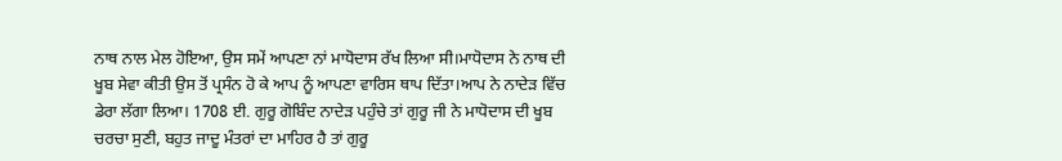ਨਾਥ ਨਾਲ ਮੇਲ ਹੋਇਆ, ਉਸ ਸਮੇਂ ਆਪਣਾ ਨਾਂ ਮਾਧੋਦਾਸ ਰੱਖ ਲਿਆ ਸੀ।ਮਾਧੋਦਾਸ ਨੇ ਨਾਥ ਦੀ ਖੂਬ ਸੇਵਾ ਕੀਤੀ ਉਸ ਤੋਂ ਪ੍ਰਸੰਨ ਹੋ ਕੇ ਆਪ ਨੂੰ ਆਪਣਾ ਵਾਰਿਸ ਥਾਪ ਦਿੱਤਾ।ਆਪ ਨੇ ਨਾਦੇੜ ਵਿੱਚ ਡੇਰਾ ਲੱਗਾ ਲਿਆ। 1708 ਈ. ਗੁਰੂ ਗੋਬਿੰਦ ਨਾਦੇੜ ਪਹੁੰਚੇ ਤਾਂ ਗੁਰੂ ਜੀ ਨੇ ਮਾਧੋਦਾਸ ਦੀ ਖੂਬ ਚਰਚਾ ਸੁਣੀ, ਬਹੁਤ ਜਾਦੂ ਮੰਤਰਾਂ ਦਾ ਮਾਹਿਰ ਹੈ ਤਾਂ ਗੁਰੂ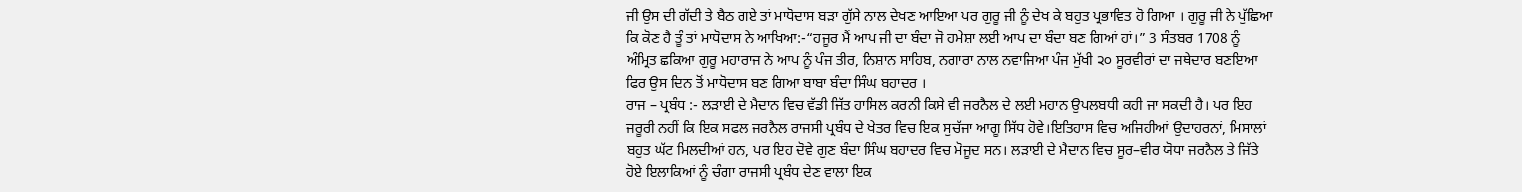ਜੀ ਉਸ ਦੀ ਗੱਦੀ ਤੇ ਬੈਠ ਗਏ ਤਾਂ ਮਾਧੋਦਾਸ ਬੜਾ ਗੁੱਸੇ ਨਾਲ ਦੇਖਣ ਆਇਆ ਪਰ ਗੁਰੂ ਜੀ ਨੂੰ ਦੇਖ ਕੇ ਬਹੁਤ ਪ੍ਰਭਾਵਿਤ ਹੋ ਗਿਆ । ਗੁਰੂ ਜੀ ਨੇ ਪੁੱਛਿਆ ਕਿ ਕੋਣ ਹੈ ਤੂੰ ਤਾਂ ਮਾਧੋਦਾਸ ਨੇ ਆਖਿਆ:-“ਹਜੂਰ ਮੈਂ ਆਪ ਜੀ ਦਾ ਬੰਦਾ ਜੋ ਹਮੇਸ਼ਾ ਲਈ ਆਪ ਦਾ ਬੰਦਾ ਬਣ ਗਿਆਂ ਹਾਂ।” 3 ਸੰਤਬਰ 1708 ਨੂੰ ਅੰਮ੍ਰਿਤ ਛਕਿਆ ਗੁਰੂ ਮਹਾਰਾਜ ਨੇ ਆਪ ਨੂੰ ਪੰਜ ਤੀਰ, ਨਿਸ਼ਾਨ ਸਾਹਿਬ, ਨਗਾਰਾ ਨਾਲ ਨਵਾਜਿਆ ਪੰਜ ਮੁੱਖੀ ੨੦ ਸੂਰਵੀਰਾਂ ਦਾ ਜਥੇਦਾਰ ਬਣਇਆ ਫਿਰ ਉਸ ਦਿਨ ਤੋਂ ਮਾਧੋਦਾਸ ਬਣ ਗਿਆ ਬਾਬਾ ਬੰਦਾ ਸਿੰਘ ਬਹਾਦਰ ।
ਰਾਜ – ਪ੍ਰਬੰਧ :- ਲੜਾਈ ਦੇ ਮੈਦਾਨ ਵਿਚ ਵੱਡੀ ਜਿੱਤ ਹਾਸਿਲ ਕਰਨੀ ਕਿਸੇ ਵੀ ਜਰਨੈਲ ਦੇ ਲਈ ਮਹਾਨ ਉਪਲਬਧੀ ਕਹੀ ਜਾ ਸਕਦੀ ਹੈ। ਪਰ ਇਹ ਜਰੂਰੀ ਨਹੀਂ ਕਿ ਇਕ ਸਫਲ ਜਰਨੈਲ ਰਾਜਸੀ ਪ੍ਰਬੰਧ ਦੇ ਖੇਤਰ ਵਿਚ ਇਕ ਸੁਚੱਜਾ ਆਗੂ ਸਿੱਧ ਹੋਵੇ।ਇਤਿਹਾਸ ਵਿਚ ਅਜਿਹੀਆਂ ਉਦਾਹਰਨਾਂ, ਮਿਸਾਲਾਂ ਬਹੁਤ ਘੱਟ ਮਿਲਦੀਆਂ ਹਨ, ਪਰ ਇਹ ਦੋਵੇ ਗੁਣ ਬੰਦਾ ਸਿੰਘ ਬਹਾਦਰ ਵਿਚ ਮੋਜੂਦ ਸਨ। ਲੜਾਈ ਦੇ ਮੈਦਾਨ ਵਿਚ ਸੂਰ–ਵੀਰ ਯੋਧਾ ਜਰਨੈਲ ਤੇ ਜਿੱਤੇ ਹੋਏ ਇਲਾਕਿਆਂ ਨੂੰ ਚੰਗਾ ਰਾਜਸੀ ਪ੍ਰਬੰਧ ਦੇਣ ਵਾਲਾ ਇਕ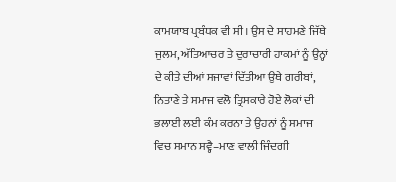ਕਾਮਯਾਬ ਪ੍ਰਬੰਧਕ ਵੀ ਸੀ। ਉਸ ਦੇ ਸਾਹਮਣੇ ਜਿੱਥੇ ਜੁਲਮ, ਅੱਤਿਆਚਰ ਤੇ ਦੁਰਾਚਾਰੀ ਹਾਕਮਾਂ ਨੂੰ ਉਨ੍ਹਾਂ ਦੇ ਕੀਤੇ ਦੀਆਂ ਸਜਾਵਾਂ ਦਿੱਤੀਆ ਉਥੇ ਗਰੀਬਾਂ, ਨਿਤਾਣੇ ਤੇ ਸਮਾਜ ਵਲੋ ਤ੍ਰਿਸਕਾਰੇ ਹੋਏ ਲੋਕਾਂ ਦੀ ਭਲਾਈ ਲਈ ਕੰਮ ਕਰਨਾ ਤੇ ਉਹਨਾਂ ਨੂੰ ਸਮਾਜ ਵਿਚ ਸਮਾਨ ਸਵ੍ਹੈ–ਮਾਣ ਵਾਲੀ ਜਿੰਦਗੀ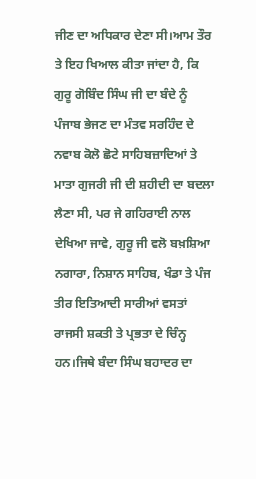ਜੀਣ ਦਾ ਅਧਿਕਾਰ ਦੇਣਾ ਸੀ।ਆਮ ਤੌਰ ਤੇ ਇਹ ਖਿਆਲ ਕੀਤਾ ਜਾਂਦਾ ਹੈ, ਕਿ ਗੁਰੂ ਗੋਬਿੰਦ ਸਿੰਘ ਜੀ ਦਾ ਬੰਦੇ ਨੂੰ ਪੰਜਾਬ ਭੇਜਣ ਦਾ ਮੰਤਵ ਸਰਹਿੰਦ ਦੇ ਨਵਾਬ ਕੋਲੋ ਛੋਟੇ ਸਾਹਿਬਜ਼ਾਦਿਆਂ ਤੇ ਮਾਤਾ ਗੁਜਰੀ ਜੀ ਦੀ ਸ਼ਹੀਦੀ ਦਾ ਬਦਲਾ ਲੈਣਾ ਸੀ, ਪਰ ਜੇ ਗਹਿਰਾਈ ਨਾਲ ਦੇਖਿਆ ਜਾਵੇ, ਗੁਰੂ ਜੀ ਵਲੋ ਬਖ਼ਸ਼ਿਆ ਨਗਾਰਾ, ਨਿਸ਼ਾਨ ਸਾਹਿਬ, ਖੰਡਾ ਤੇ ਪੰਜ ਤੀਰ ਇਤਿਆਦੀ ਸਾਰੀਆਂ ਵਸਤਾਂ ਰਾਜਸੀ ਸ਼ਕਤੀ ਤੇ ਪ੍ਰਭਤਾ ਦੇ ਚਿੰਨ੍ਹ ਹਨ।ਜਿਥੇ ਬੰਦਾ ਸਿੰਘ ਬਹਾਦਰ ਦਾ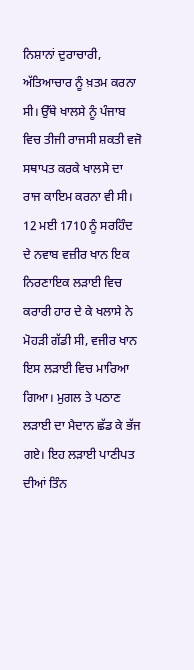ਨਿਸ਼ਾਨਾਂ ਦੁਰਾਚਾਰੀ, ਅੱਤਿਆਚਾਰ ਨੂੰ ਖ਼ਤਮ ਕਰਨਾ ਸੀ। ਉੱਥੇ ਖਾਲਸੇ ਨੂੰ ਪੰਜਾਬ ਵਿਚ ਤੀਜੀ ਰਾਜਸੀ ਸ਼ਕਤੀ ਵਜੋ ਸਥਾਪਤ ਕਰਕੇ ਖਾਲਸੇ ਦਾ ਰਾਜ ਕਾਇਮ ਕਰਨਾ ਵੀ ਸੀ।
12 ਮਈ 1710 ਨੂੰ ਸਰਹਿੰਦ ਦੇ ਨਵਾਬ ਵਜ਼ੀਰ ਖਾਨ ਇਕ ਨਿਰਣਾਇਕ ਲੜਾਈ ਵਿਚ ਕਰਾਰੀ ਹਾਰ ਦੇ ਕੇ ਖਲਾਸੇ ਨੇ ਮੋਹੜੀ ਗੱਡੀ ਸੀ, ਵਜੀਰ ਖਾਨ ਇਸ ਲੜਾਈ ਵਿਚ ਮਾਰਿਆ ਗਿਆ। ਮੁਗਲ ਤੇ ਪਠਾਣ ਲੜਾਈ ਦਾ ਮੈਦਾਨ ਛੱਡ ਕੇ ਭੱਜ ਗਏ। ਇਹ ਲੜਾਈ ਪਾਣੀਪਤ ਦੀਆਂ ਤਿੰਨ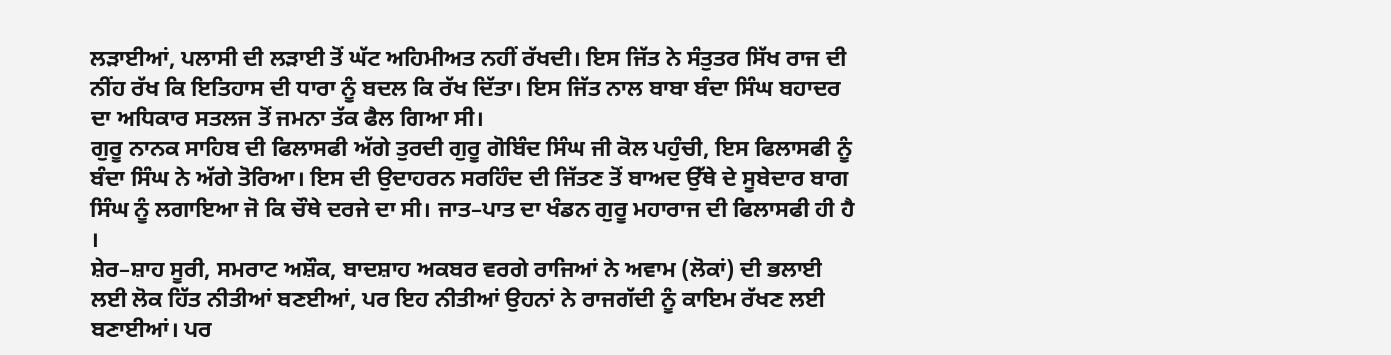ਲੜਾਈਆਂ, ਪਲਾਸੀ ਦੀ ਲੜਾਈ ਤੋਂ ਘੱਟ ਅਹਿਮੀਅਤ ਨਹੀਂ ਰੱਖਦੀ। ਇਸ ਜਿੱਤ ਨੇ ਸੰਤੁਤਰ ਸਿੱਖ ਰਾਜ ਦੀ ਨੀਂਹ ਰੱਖ ਕਿ ਇਤਿਹਾਸ ਦੀ ਧਾਰਾ ਨੂੰ ਬਦਲ ਕਿ ਰੱਖ ਦਿੱਤਾ। ਇਸ ਜਿੱਤ ਨਾਲ ਬਾਬਾ ਬੰਦਾ ਸਿੰਘ ਬਹਾਦਰ ਦਾ ਅਧਿਕਾਰ ਸਤਲਜ ਤੋਂ ਜਮਨਾ ਤੱਕ ਫੈਲ ਗਿਆ ਸੀ।
ਗੁਰੂ ਨਾਨਕ ਸਾਹਿਬ ਦੀ ਫਿਲਾਸਫੀ ਅੱਗੇ ਤੁਰਦੀ ਗੁਰੂ ਗੋਬਿੰਦ ਸਿੰਘ ਜੀ ਕੋਲ ਪਹੁੰਚੀ, ਇਸ ਫਿਲਾਸਫੀ ਨੂੰ ਬੰਦਾ ਸਿੰਘ ਨੇ ਅੱਗੇ ਤੋਰਿਆ। ਇਸ ਦੀ ਉਦਾਹਰਨ ਸਰਹਿੰਦ ਦੀ ਜਿੱਤਣ ਤੋਂ ਬਾਅਦ ਉੱਥੇ ਦੇ ਸੂਬੇਦਾਰ ਬਾਗ ਸਿੰਘ ਨੂੰ ਲਗਾਇਆ ਜੋ ਕਿ ਚੌਥੇ ਦਰਜੇ ਦਾ ਸੀ। ਜਾਤ–ਪਾਤ ਦਾ ਖੰਡਨ ਗੁਰੂ ਮਹਾਰਾਜ ਦੀ ਫਿਲਾਸਫੀ ਹੀ ਹੈ ।
ਸ਼ੇਰ–ਸ਼ਾਹ ਸੂਰੀ, ਸਮਰਾਟ ਅਸ਼ੌਕ, ਬਾਦਸ਼ਾਹ ਅਕਬਰ ਵਰਗੇ ਰਾਜਿਆਂ ਨੇ ਅਵਾਮ (ਲੋਕਾਂ) ਦੀ ਭਲਾਈ ਲਈ ਲੋਕ ਹਿੱਤ ਨੀਤੀਆਂ ਬਣਈਆਂ, ਪਰ ਇਹ ਨੀਤੀਆਂ ਉਹਨਾਂ ਨੇ ਰਾਜਗੱਦੀ ਨੂੰ ਕਾਇਮ ਰੱਖਣ ਲਈ ਬਣਾਈਆਂ। ਪਰ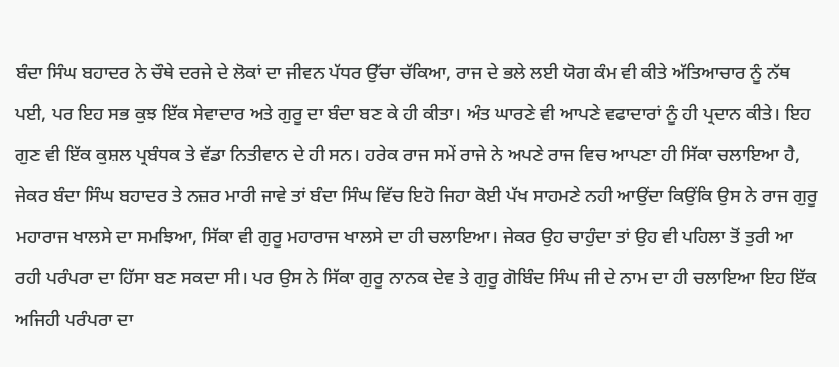ਬੰਦਾ ਸਿੰਘ ਬਹਾਦਰ ਨੇ ਚੌਥੇ ਦਰਜੇ ਦੇ ਲੋਕਾਂ ਦਾ ਜੀਵਨ ਪੱਧਰ ਉੱਚਾ ਚੱਕਿਆ, ਰਾਜ ਦੇ ਭਲੇ ਲਈ ਯੋਗ ਕੰਮ ਵੀ ਕੀਤੇ ਅੱਤਿਆਚਾਰ ਨੂੰ ਨੱਥ ਪਈ, ਪਰ ਇਹ ਸਭ ਕੁਝ ਇੱਕ ਸੇਵਾਦਾਰ ਅਤੇ ਗੁਰੂ ਦਾ ਬੰਦਾ ਬਣ ਕੇ ਹੀ ਕੀਤਾ। ਅੰਤ ਘਾਰਣੇ ਵੀ ਆਪਣੇ ਵਫਾਦਾਰਾਂ ਨੂੰ ਹੀ ਪ੍ਰਦਾਨ ਕੀਤੇ। ਇਹ ਗੁਣ ਵੀ ਇੱਕ ਕੁਸ਼ਲ ਪ੍ਰਬੰਧਕ ਤੇ ਵੱਡਾ ਨਿਤੀਵਾਨ ਦੇ ਹੀ ਸਨ। ਹਰੇਕ ਰਾਜ ਸਮੇਂ ਰਾਜੇ ਨੇ ਅਪਣੇ ਰਾਜ ਵਿਚ ਆਪਣਾ ਹੀ ਸਿੱਕਾ ਚਲਾਇਆ ਹੈ, ਜੇਕਰ ਬੰਦਾ ਸਿੰਘ ਬਹਾਦਰ ਤੇ ਨਜ਼ਰ ਮਾਰੀ ਜਾਵੇ ਤਾਂ ਬੰਦਾ ਸਿੰਘ ਵਿੱਚ ਇਹੋ ਜਿਹਾ ਕੋਈ ਪੱਖ ਸਾਹਮਣੇ ਨਹੀ ਆਉਂਦਾ ਕਿਉਂਕਿ ਉਸ ਨੇ ਰਾਜ ਗੁਰੂ ਮਹਾਰਾਜ ਖਾਲਸੇ ਦਾ ਸਮਝਿਆ, ਸਿੱਕਾ ਵੀ ਗੁਰੂ ਮਹਾਰਾਜ ਖਾਲਸੇ ਦਾ ਹੀ ਚਲਾਇਆ। ਜੇਕਰ ਉਹ ਚਾਹੁੰਦਾ ਤਾਂ ਉਹ ਵੀ ਪਹਿਲਾ ਤੋਂ ਤੁਰੀ ਆ ਰਹੀ ਪਰੰਪਰਾ ਦਾ ਹਿੱਸਾ ਬਣ ਸਕਦਾ ਸੀ। ਪਰ ਉਸ ਨੇ ਸਿੱਕਾ ਗੁਰੂ ਨਾਨਕ ਦੇਵ ਤੇ ਗੁਰੂ ਗੋਬਿੰਦ ਸਿੰਘ ਜੀ ਦੇ ਨਾਮ ਦਾ ਹੀ ਚਲਾਇਆ ਇਹ ਇੱਕ ਅਜਿਹੀ ਪਰੰਪਰਾ ਦਾ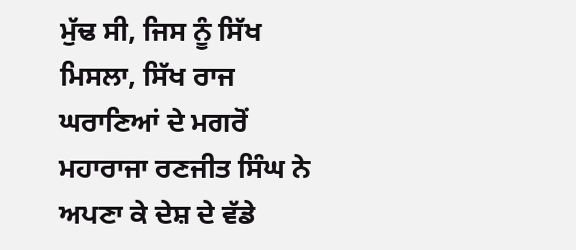ਮੁੱਢ ਸੀ, ਜਿਸ ਨੂੰ ਸਿੱਖ ਮਿਸਲਾ, ਸਿੱਖ ਰਾਜ ਘਰਾਣਿਆਂ ਦੇ ਮਗਰੋਂ ਮਹਾਰਾਜਾ ਰਣਜੀਤ ਸਿੰਘ ਨੇ ਅਪਣਾ ਕੇ ਦੇਸ਼ ਦੇ ਵੱਡੇ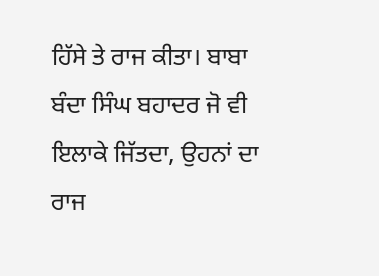ਹਿੱਸੇ ਤੇ ਰਾਜ ਕੀਤਾ। ਬਾਬਾ ਬੰਦਾ ਸਿੰਘ ਬਹਾਦਰ ਜੋ ਵੀ ਇਲਾਕੇ ਜਿੱਤਦਾ, ਉਹਨਾਂ ਦਾ ਰਾਜ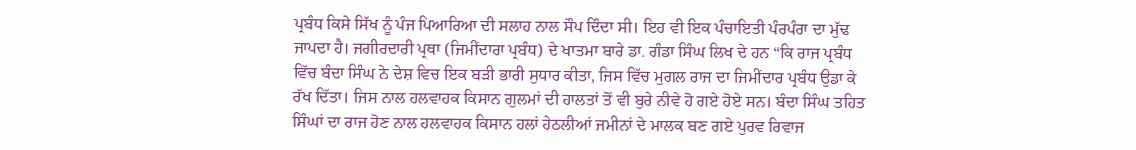ਪ੍ਰਬੰਧ ਕਿਸੇ ਸਿੱਖ ਨੂੰ ਪੰਜ ਪਿਆਰਿਆ ਦੀ ਸਲਾਹ ਨਾਲ ਸੌਪ ਦਿੰਦਾ ਸੀ। ਇਹ ਵੀ ਇਕ ਪੰਚਾਇਤੀ ਪੰਰਪੰਰਾ ਦਾ ਮੁੱਢ ਜਾਪਦਾ ਹੈ। ਜਗੀਰਦਾਰੀ ਪ੍ਰਥਾ (ਜਿਮੀਂਦਾਰਾ ਪ੍ਰਬੰਧ) ਦੇ ਖਾਤਮਾ ਬਾਰੇ ਡਾ. ਗੰਡਾ ਸਿੰਘ ਲਿਖ ਦੇ ਹਨ “ਕਿ ਰਾਜ ਪ੍ਰਬੰਧ ਵਿੱਚ ਬੰਦਾ ਸਿੰਘ ਨੇ ਦੇਸ਼ ਵਿਚ ਇਕ ਬੜੀ ਭਾਰੀ ਸੁਧਾਰ ਕੀਤਾ, ਜਿਸ ਵਿੱਚ ਮੁਗਲ ਰਾਜ ਦਾ ਜਿਮੀਂਦਾਰ ਪ੍ਰਬੰਧ ਉਡਾ ਕੇ ਰੱਖ ਦਿੱਤਾ। ਜਿਸ ਨਾਲ ਹਲਵਾਹਕ ਕਿਸਾਨ ਗੁਲਮਾਂ ਦੀ ਹਾਲਤਾਂ ਤੋਂ ਵੀ ਬੁਰੇ ਨੀਵੇ ਹੋ ਗਏ ਹੋਏ ਸਨ। ਬੰਦਾ ਸਿੰਘ ਤਹਿਤ ਸਿੰਘਾਂ ਦਾ ਰਾਜ ਹੋਣ ਨਾਲ ਹਲਵਾਹਕ ਕਿਸਾਨ ਹਲਾਂ ਹੇਠਲੀਆਂ ਜਮੀਨਾਂ ਦੇ ਮਾਲਕ ਬਣ ਗਏ ਪੁਰਵ ਰਿਵਾਜ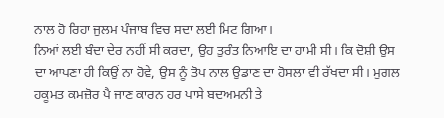ਨਾਲ ਹੋ ਰਿਹਾ ਜੁਲਮ ਪੰਜਾਬ ਵਿਚ ਸਦਾ ਲਈ ਮਿਟ ਗਿਆ।
ਨਿਆਂ ਲਈ ਬੰਦਾ ਦੇਰ ਨਹੀਂ ਸੀ ਕਰਦਾ, ਉਹ ਤੁਰੰਤ ਨਿਆਇ ਦਾ ਹਾਮੀ ਸੀ। ਕਿ ਦੋਸ਼ੀ ਉਸ ਦਾ ਆਪਣਾ ਹੀ ਕਿਉਂ ਨਾ ਹੋਵੇ, ਉਸ ਨੂੰ ਤੋਪ ਨਾਲ ਉਡਾਣ ਦਾ ਹੋਸਲਾ ਵੀ ਰੱਖਦਾ ਸੀ। ਮੁਗਲ ਹਕੂਮਤ ਕਮਜ਼ੋਰ ਪੈ ਜਾਣ ਕਾਰਨ ਹਰ ਪਾਸੇ ਬਦਅਮਨੀ ਤੇ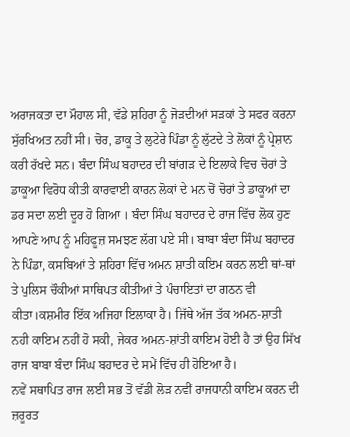ਅਰਾਜਕਤਾ ਦਾ ਮੌਹਾਲ ਸੀ, ਵੱਡੇ ਸ਼ਹਿਰਾ ਨੂੰ ਜੋੜਦੀਆਂ ਸੜਕਾਂ ਤੇ ਸਫਰ ਕਰਨਾ ਸੁੱਰਖਿਅਤ ਨਹੀਂ ਸੀ। ਚੋਰ, ਡਾਕੂ ਤੇ ਲੁਟੇਰੇ ਪਿੰਡਾ ਨੂੰ ਲੁੱਟਦੇ ਤੇ ਲੋਕਾਂ ਨੂੰ ਪ੍ਰੇਸ਼ਾਨ ਕਰੀ ਰੱਖਦੇ ਸਨ। ਬੰਦਾ ਸਿੰਘ ਬਹਾਦਰ ਦੀ ਬਾਂਗੜ ਦੇ ਇਲਾਕੇ ਵਿਚ ਚੋਰਾਂ ਤੇ ਡਾਕੂਆ ਵਿਰੋਧ ਕੀਤੀ ਕਾਰਵਾਈ ਕਾਰਨ ਲੋਕਾਂ ਦੇ ਮਨ ਚੋਂ ਚੋਰਾਂ ਤੇ ਡਾਕੂਆਂ ਦਾ ਡਰ ਸਦਾ ਲਈ ਦੂਰ ਹੋ ਗਿਆ । ਬੰਦਾ ਸਿੰਘ ਬਹਾਦਰ ਦੇ ਰਾਜ ਵਿੱਚ ਲੋਕ ਹੁਣ ਆਪਣੇ ਆਪ ਨੂੰ ਮਹਿਫੂਜ਼ ਸਮਝਣ ਲੱਗ ਪਏ ਸੀ। ਬਾਬਾ ਬੰਦਾ ਸਿੰਘ ਬਹਾਦਰ ਨੇ ਪਿੰਡਾ, ਕਸਬਿਆਂ ਤੇ ਸ਼ਹਿਰਾ ਵਿੱਚ ਅਮਨ ਸ਼ਾਤੀ ਕਇਮ ਕਰਨ ਲਈ ਥਾਂ-ਥਾਂ ਤੇ ਪੁਲਿਸ ਚੌਕੀਆਂ ਸਾਥਿਪਤ ਕੀਤੀਆਂ ਤੇ ਪੰਚਾਇਤਾਂ ਦਾ ਗਠਨ ਵੀ ਕੀਤਾ।ਕਸ਼ਮੀਰ ਇੱਕ ਅਜਿਹਾ ਇਲਾਕਾ ਹੈ। ਜਿੱਥੇ ਅੱਜ ਤੱਕ ਅਮਨ-ਸ਼ਾਤੀ ਨਹੀ ਕਾਇਮ ਨਹੀਂ ਹੋ ਸਕੀ, ਜੇਕਰ ਅਮਨ-ਸ਼ਾਂਤੀ ਕਾਇਮ ਹੋਈ ਹੈ ਤਾਂ ਉਹ ਸਿੱਖ ਰਾਜ ਬਾਬਾ ਬੰਦਾ ਸਿੰਘ ਬਹਾਦਰ ਦੇ ਸਮੇਂ ਵਿੱਚ ਹੀ ਹੋਇਆ ਹੈ।
ਨਵੇਂ ਸਥਾਪਿਤ ਰਾਜ ਲਈ ਸਭ ਤੋਂ ਵੱਡੀ ਲੋੜ ਨਵੀਂ ਰਾਜਧਾਨੀ ਕਾਇਮ ਕਰਨ ਦੀ ਜ਼ਰੂਰਤ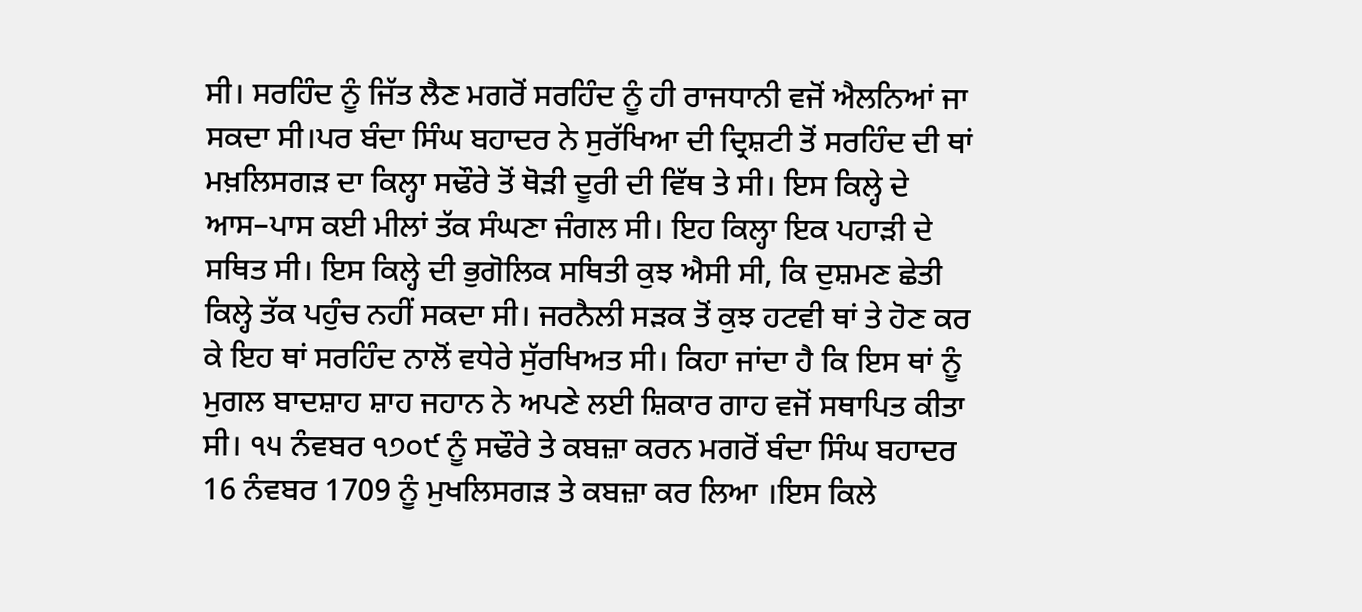ਸੀ। ਸਰਹਿੰਦ ਨੂੰ ਜਿੱਤ ਲੈਣ ਮਗਰੋਂ ਸਰਹਿੰਦ ਨੂੰ ਹੀ ਰਾਜਧਾਨੀ ਵਜੋਂ ਐਲਨਿਆਂ ਜਾ ਸਕਦਾ ਸੀ।ਪਰ ਬੰਦਾ ਸਿੰਘ ਬਹਾਦਰ ਨੇ ਸੁਰੱਖਿਆ ਦੀ ਦ੍ਰਿਸ਼ਟੀ ਤੋਂ ਸਰਹਿੰਦ ਦੀ ਥਾਂ ਮਖ਼ਲਿਸਗੜ ਦਾ ਕਿਲ੍ਹਾ ਸਢੌਰੇ ਤੋਂ ਥੋੜੀ ਦੂਰੀ ਦੀ ਵਿੱਥ ਤੇ ਸੀ। ਇਸ ਕਿਲ੍ਹੇ ਦੇ ਆਸ–ਪਾਸ ਕਈ ਮੀਲਾਂ ਤੱਕ ਸੰਘਣਾ ਜੰਗਲ ਸੀ। ਇਹ ਕਿਲ੍ਹਾ ਇਕ ਪਹਾੜੀ ਦੇ ਸਥਿਤ ਸੀ। ਇਸ ਕਿਲ੍ਹੇ ਦੀ ਭੁਗੋਲਿਕ ਸਥਿਤੀ ਕੁਝ ਐਸੀ ਸੀ, ਕਿ ਦੁਸ਼ਮਣ ਛੇਤੀ ਕਿਲ੍ਹੇ ਤੱਕ ਪਹੁੰਚ ਨਹੀਂ ਸਕਦਾ ਸੀ। ਜਰਨੈਲੀ ਸੜਕ ਤੋਂ ਕੁਝ ਹਟਵੀ ਥਾਂ ਤੇ ਹੋਣ ਕਰ ਕੇ ਇਹ ਥਾਂ ਸਰਹਿੰਦ ਨਾਲੋਂ ਵਧੇਰੇ ਸੁੱਰਖਿਅਤ ਸੀ। ਕਿਹਾ ਜਾਂਦਾ ਹੈ ਕਿ ਇਸ ਥਾਂ ਨੂੰ ਮੁਗਲ ਬਾਦਸ਼ਾਹ ਸ਼ਾਹ ਜਹਾਨ ਨੇ ਅਪਣੇ ਲਈ ਸ਼ਿਕਾਰ ਗਾਹ ਵਜੋਂ ਸਥਾਪਿਤ ਕੀਤਾ ਸੀ। ੧੫ ਨੰਵਬਰ ੧੭੦੯ ਨੂੰ ਸਢੌਰੇ ਤੇ ਕਬਜ਼ਾ ਕਰਨ ਮਗਰੋਂ ਬੰਦਾ ਸਿੰਘ ਬਹਾਦਰ 16 ਨੰਵਬਰ 1709 ਨੂੰ ਮੁਖਲਿਸਗੜ ਤੇ ਕਬਜ਼ਾ ਕਰ ਲਿਆ ।ਇਸ ਕਿਲੇ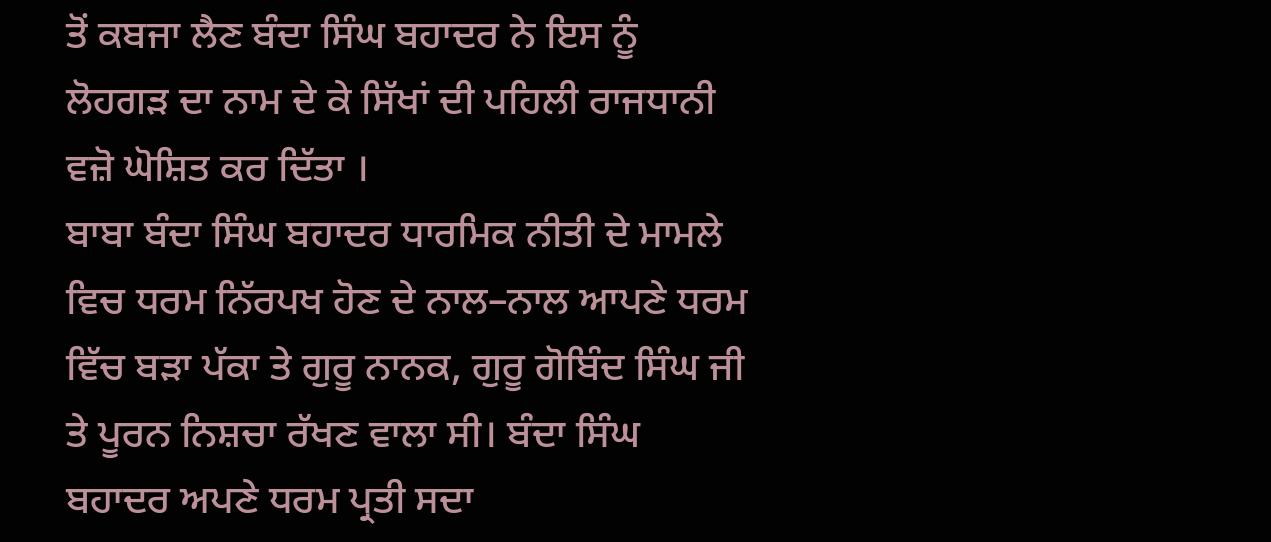ਤੋਂ ਕਬਜਾ ਲੈਣ ਬੰਦਾ ਸਿੰਘ ਬਹਾਦਰ ਨੇ ਇਸ ਨੂੰ ਲੋਹਗੜ ਦਾ ਨਾਮ ਦੇ ਕੇ ਸਿੱਖਾਂ ਦੀ ਪਹਿਲੀ ਰਾਜਧਾਨੀ ਵਜ਼ੋ ਘੋਸ਼ਿਤ ਕਰ ਦਿੱਤਾ ।
ਬਾਬਾ ਬੰਦਾ ਸਿੰਘ ਬਹਾਦਰ ਧਾਰਮਿਕ ਨੀਤੀ ਦੇ ਮਾਮਲੇ ਵਿਚ ਧਰਮ ਨਿੱਰਪਖ ਹੋਣ ਦੇ ਨਾਲ–ਨਾਲ ਆਪਣੇ ਧਰਮ ਵਿੱਚ ਬੜਾ ਪੱਕਾ ਤੇ ਗੁਰੂ ਨਾਨਕ, ਗੁਰੂ ਗੋਬਿੰਦ ਸਿੰਘ ਜੀ ਤੇ ਪੂਰਨ ਨਿਸ਼ਚਾ ਰੱਖਣ ਵਾਲਾ ਸੀ। ਬੰਦਾ ਸਿੰਘ ਬਹਾਦਰ ਅਪਣੇ ਧਰਮ ਪ੍ਰਤੀ ਸਦਾ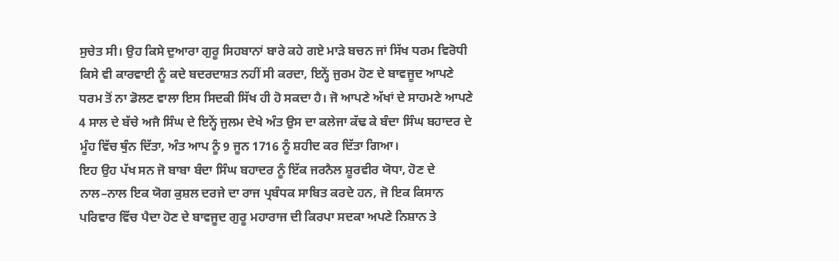ਸੁਚੇਤ ਸੀ। ਉਹ ਕਿਸੇ ਦੁਆਰਾ ਗੁਰੂ ਸਿਹਬਾਨਾਂ ਬਾਰੇ ਕਹੇ ਗਏ ਮਾੜੇ ਬਚਨ ਜਾਂ ਸਿੱਖ ਧਰਮ ਵਿਰੋਧੀ ਕਿਸੇ ਵੀ ਕਾਰਵਾਈ ਨੂੰ ਕਦੇ ਬਦਰਦਾਸ਼ਤ ਨਹੀਂ ਸੀ ਕਰਦਾ, ਇਨ੍ਹੇਂ ਜੁਰਮ ਹੋਣ ਦੇ ਬਾਵਜੂਦ ਆਪਣੇ ਧਰਮ ਤੋਂ ਨਾ ਡੋਲਣ ਵਾਲਾ ਇਸ ਸਿਦਕੀ ਸਿੱਖ ਹੀ ਹੋ ਸਕਦਾ ਹੈ। ਜੋ ਆਪਣੇ ਅੱਖਾਂ ਦੇ ਸਾਹਮਣੇ ਆਪਣੇ 4 ਸਾਲ ਦੇ ਬੱਚੇ ਅਜੈ ਸਿੰਘ ਦੇ ਇਨ੍ਹੇਂ ਜੁਲਮ ਦੇਖੇ ਅੰਤ ਉਸ ਦਾ ਕਲੇਜਾ ਕੱਢ ਕੇ ਬੰਦਾ ਸਿੰਘ ਬਹਾਦਰ ਦੇ ਮੂੰਹ ਵਿੱਚ ਥੁੰਨ ਦਿੱਤਾ, ਅੰਤ ਆਪ ਨੂੰ 9 ਜੂਨ 1716 ਨੂੰ ਸ਼ਹੀਦ ਕਰ ਦਿੱਤਾ ਗਿਆ।
ਇਹ ਉਹ ਪੱਖ ਸਨ ਜੋ ਬਾਬਾ ਬੰਦਾ ਸਿੰਘ ਬਹਾਦਰ ਨੂੰ ਇੱਕ ਜਰਨੈਲ ਸ਼ੂਰਵੀਰ ਯੋਧਾ, ਹੋਣ ਦੇ ਨਾਲ–ਨਾਲ ਇਕ ਯੋਗ ਕੁਸ਼ਲ ਦਰਜੇ ਦਾ ਰਾਜ ਪ੍ਰਬੰਧਕ ਸਾਬਿਤ ਕਰਦੇ ਹਨ, ਜੋ ਇਕ ਕਿਸਾਨ ਪਰਿਵਾਰ ਵਿੱਚ ਪੈਦਾ ਹੋਣ ਦੇ ਬਾਵਜੂਦ ਗੁਰੂ ਮਹਾਰਾਜ ਦੀ ਕਿਰਪਾ ਸਦਕਾ ਅਪਣੇ ਨਿਸ਼ਾਨ ਤੇ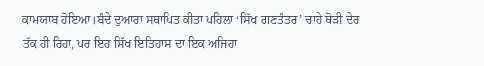ਕਾਮਯਾਬ ਹੋਇਆ।ਬੰਦੇ ਦੁਆਰਾ ਸਥਾਪਿਤ ਕੀਤਾ ਪਹਿਲਾ ‘ਸਿੱਖ ਗਣਤੰਤਰ’ ਚਾਹੇ ਥੋੜੀ ਦੇਰ ਤੱਕ ਹੀ ਰਿਹਾ, ਪਰ ਇਹ ਸਿੱਖ ਇਤਿਹਾਸ ਦਾ ਇਕ ਅਜਿਹਾ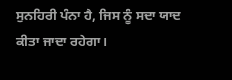ਸੁਨਹਿਰੀ ਪੰਨਾ ਹੈ, ਜਿਸ ਨੂੰ ਸਦਾ ਯਾਦ ਕੀਤਾ ਜਾਦਾ ਰਹੇਗਾ।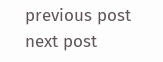previous post
next post